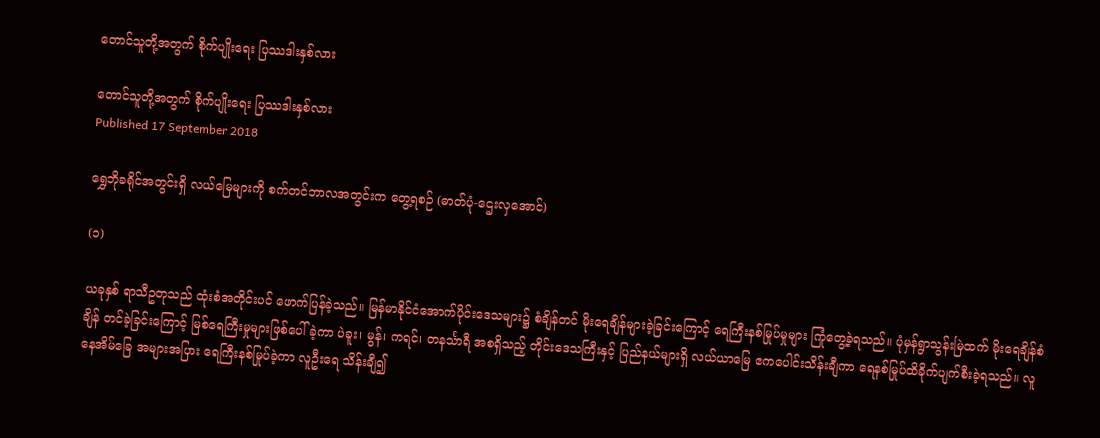တောင်သူတို့အတွက် စိုက်ပျိုးရေး ပြဿဒါးနှစ်လား

တောင်သူတို့အတွက် စိုက်ပျိုးရေး ပြဿဒါးနှစ်လား
Published 17 September 2018

ရွှေဘိုခရိုင်အတွင်းရှိ လယ်မြေများကို စက်တင်ဘာလအတွင်းက တွေ့ရစဉ် (ဓာတ်ပုံ-ဌေးလှအောင်)

(၁)

ယခုနှစ် ရာသီဥတုသည် ထုံးစံအတိုင်းပင် ဖောက်ပြန်ခဲ့သည်။ မြန်မာနိုင်ငံအောက်ပိုင်းဒေသများ၌ စံချိန်တင် မိုးရေချိန်များခဲ့ခြင်းကြောင့် ရေကြီးနစ်မြုပ်မှုများ ကြုံတွေ့ခဲ့ရသည်။ ပုံမှန်ရွာသွန်းမြဲထက် မိုးရေချိန်စံချိန် တင်ခဲ့ခြင်းကြောင့် မြစ်ရေကြီးမှုများဖြစ်ပေါ်ခဲ့ကာ ပဲခူး၊ မွန်၊ ကရင်၊ တနင်္သာရီ အစရှိသည့် တိုင်းဒေသကြီးနှင့် ပြည်နယ်များရှိ လယ်ယာမြေ ဧကပေါင်းသိန်းချီကာ ရေနစ်မြုပ်ထိခိုက်ပျက်စီးခဲ့ရသည်။ လူနေအိမ်ခြေ အများအပြား ရေကြီးနစ်မြုပ်ခဲ့ကာ လူဦးရေ သိန်းချီ၍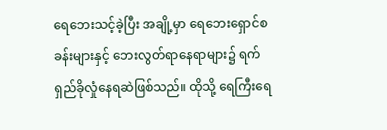ရေဘေးသင့်ခဲ့ပြီး အချို့မှာ ရေဘေးရှောင်စခန်းများနှင့် ဘေးလွတ်ရာနေရာများ၌ ရက်ရှည်ခိုလှုံနေရဆဲဖြစ်သည်။ ထိုသို့ ရေကြီးရေ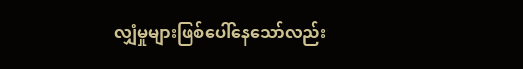လျှံမှုများဖြစ်ပေါ်နေသော်လည်း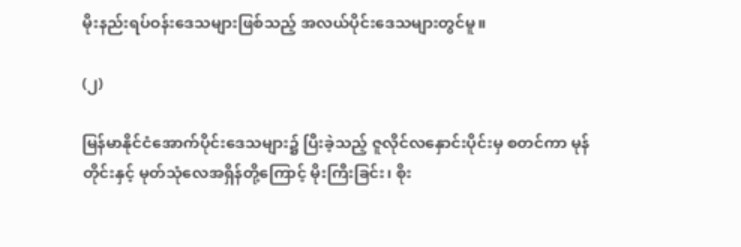မိုးနည်းရပ်ဝန်းဒေသများဖြစ်သည့် အလယ်ပိုင်းဒေသများတွင်မူ။

(၂)

မြန်မာနိုင်ငံအောက်ပိုင်းဒေသများ၌ ပြီးခဲ့သည့် ဇူလိုင်လနှောင်းပိုင်းမှ စတင်ကာ မုန်တိုင်းနှင့် မုတ်သုံလေအရှိန်တို့ကြောင့် မိုးကြီးခြင်း၊ စိုး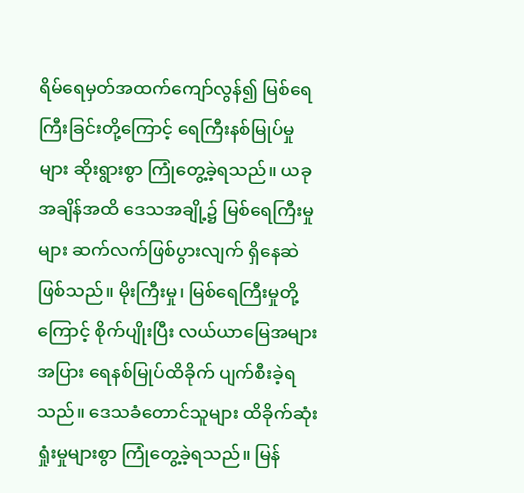ရိမ်ရေမှတ်အထက်ကျော်လွန်၍ မြစ်ရေကြီးခြင်းတို့ကြောင့် ရေကြီးနစ်မြုပ်မှုများ ဆိုးရွားစွာ ကြုံတွေ့ခဲ့ရသည်။ ယခု အချိန်အထိ ဒေသအချို့၌ မြစ်ရေကြီးမှုများ ဆက်လက်ဖြစ်ပွားလျက် ရှိနေဆဲဖြစ်သည်။ မိုးကြီးမှု၊ မြစ်ရေကြီးမှုတို့ကြောင့် စိုက်ပျိုးပြီး လယ်ယာမြေအများအပြား ရေနစ်မြုပ်ထိခိုက် ပျက်စီးခဲ့ရသည်။ ဒေသခံတောင်သူများ ထိခိုက်ဆုံးရှုံးမှုများစွာ ကြုံတွေ့ခဲ့ရသည်။ မြန်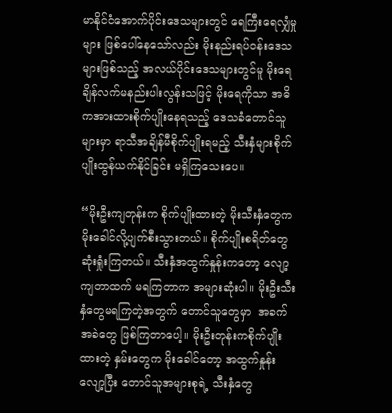မာနိုင်ငံအောက်ပိုင်းဒေသများတွင် ရေကြီးရေလျှံမှုများ ဖြစ်ပေါ်နေသော်လည်း မိုးနည်းရပ်ဝန်းဒေသများဖြစ်သည့် အလယ်ပိုင်းဒေသများတွင်မူ မိုးရေချိန်လက်မနည်းပါးလွန်းသဖြင့် မိုးရေကိုသာ အဓိကအားထားစိုက်ပျိုးနေရသည့် ဒေသခံတောင်သူများမှာ ရာသီအချိန်မီစိုက်ပျိုးရမည့် သီးနှံများစိုက်ပျိုးထွန်ယက်နိုင်ခြင်း မရှိကြသေးပေ။

“မိုးဦးကျတုန်းက စိုက်ပျိုးထားတဲ့ မိုးသီးနှံတွေက မိုးခေါင်လို့ပျက်စီးသွားတယ်။ စိုက်ပျိုးစရိတ်တွေ ဆုံးရှုံးကြတယ်။ သီးနှံအထွက်နှုန်းကတော့ လျော့ကျတာထက် မရကြတာက အများဆုံးပါ။ မိုးဦးသီးနှံတွေမရကြတဲ့အတွက် တောင်သူတွေမှာ  အခက်အခဲတွေ ဖြစ်ကြတာပေါ့။ မိုးဦးတုန်းကစိုက်ပျိုးထားတဲ့ နှမ်းတွေက မိုးခေါင်တော့ အထွက်နှုန်းလျော့ပြီး တောင်သူအများစုရဲ့ သီးနှံတွေ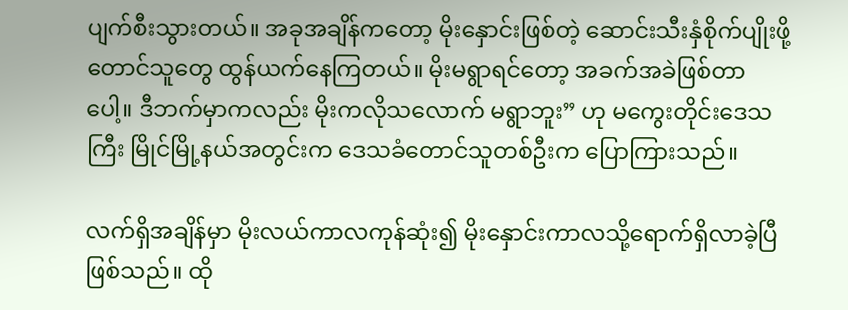ပျက်စီးသွားတယ်။ အခုအချိန်ကတော့ မိုးနှောင်းဖြစ်တဲ့ ဆောင်းသီးနှံစိုက်ပျိုးဖို့ တောင်သူတွေ ထွန်ယက်နေကြတယ်။ မိုးမရွာရင်တော့ အခက်အခဲဖြစ်တာပေါ့။ ဒီဘက်မှာကလည်း မိုးကလိုသလောက် မရွာဘူး” ဟု မကွေးတိုင်းဒေသကြီး မြိုင်မြို့နယ်အတွင်းက ဒေသခံတောင်သူတစ်ဦးက ပြောကြားသည်။

လက်ရှိအချိန်မှာ မိုးလယ်ကာလကုန်ဆုံး၍ မိုးနှောင်းကာလသို့ရောက်ရှိလာခဲ့ပြီ ဖြစ်သည်။ ထို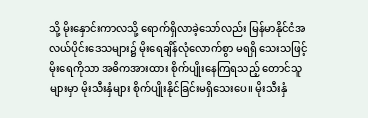သို့ မိုးနှောင်းကာလသို့ ရောက်ရှိလာခဲ့သော်လည်း မြန်မာနိုင်ငံအလယ်ပိုင်းဒေသများ၌ မိုးရေချိန်လုံလောက်စွာ မရရှိ သေးသဖြင့် မိုးရေကိုသာ အဓိကအားထား စိုက်ပျိုးနေကြရသည့် တောင်သူများမှာ မိုးသီးနှံများ စိုက်ပျိုးနိုင်ခြင်းမရှိသေးပေ။ မိုးသီးနှံ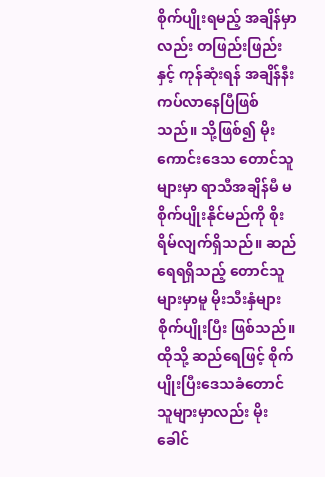စိုက်ပျိုးရမည့် အချိန်မှာလည်း တဖြည်းဖြည်းနှင့် ကုန်ဆုံးရန် အချိန်နီးကပ်လာနေပြီဖြစ်သည်။ သို့ဖြစ်၍ မိုးကောင်းဒေသ တောင်သူများမှာ ရာသီအချိန်မီ မစိုက်ပျိုးနိုင်မည်ကို စိုးရိမ်လျက်ရှိသည်။ ဆည်ရေရရှိသည့် တောင်သူများမှာမူ မိုးသီးနှံများ စိုက်ပျိုးပြီး ဖြစ်သည်။ ထိုသို့ ဆည်ရေဖြင့် စိုက်ပျိုးပြီးဒေသခံတောင်သူများမှာလည်း မိုးခေါင်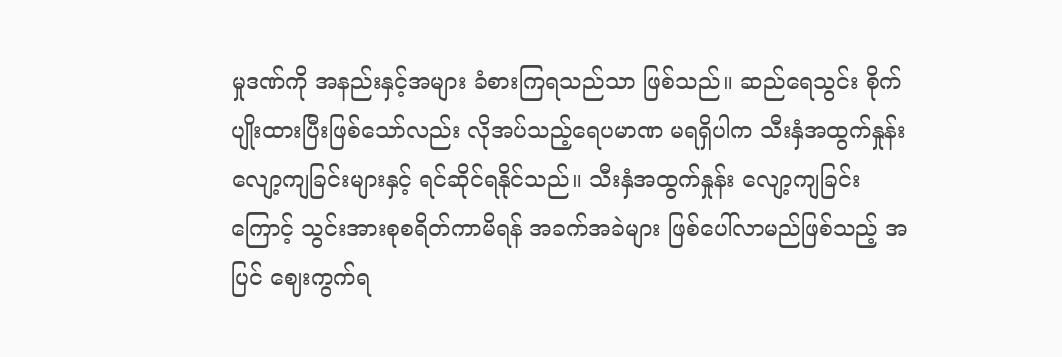မှုဒဏ်ကို အနည်းနှင့်အများ ခံစားကြရသည်သာ ဖြစ်သည်။ ဆည်ရေသွင်း စိုက်ပျိုးထားပြီးဖြစ်သော်လည်း လိုအပ်သည့်ရေပမာဏ မရရှိပါက သီးနှံအထွက်နှုန်းလျော့ကျခြင်းများနှင့် ရင်ဆိုင်ရနိုင်သည်။ သီးနှံအထွက်နှုန်း လျော့ကျခြင်းကြောင့် သွင်းအားစုစရိတ်ကာမိရန် အခက်အခဲများ ဖြစ်ပေါ်လာမည်ဖြစ်သည့် အပြင် ဈေးကွက်ရ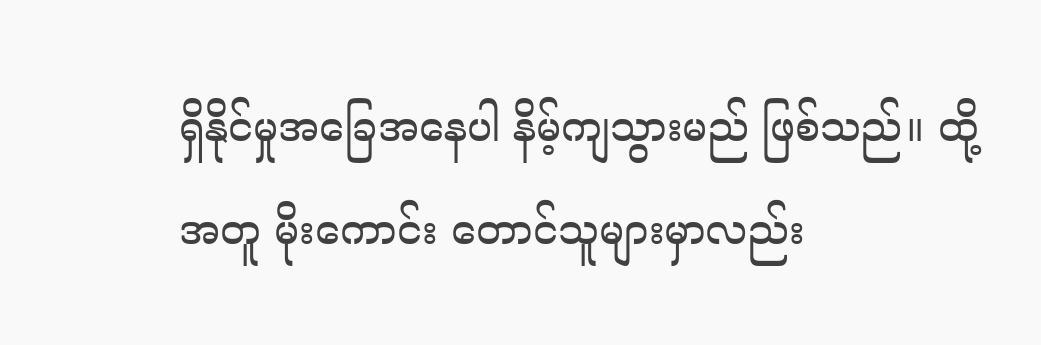ရှိနိုင်မှုအခြေအနေပါ နိမ့်ကျသွားမည် ဖြစ်သည်။ ထို့အတူ မိုးကောင်း တောင်သူများမှာလည်း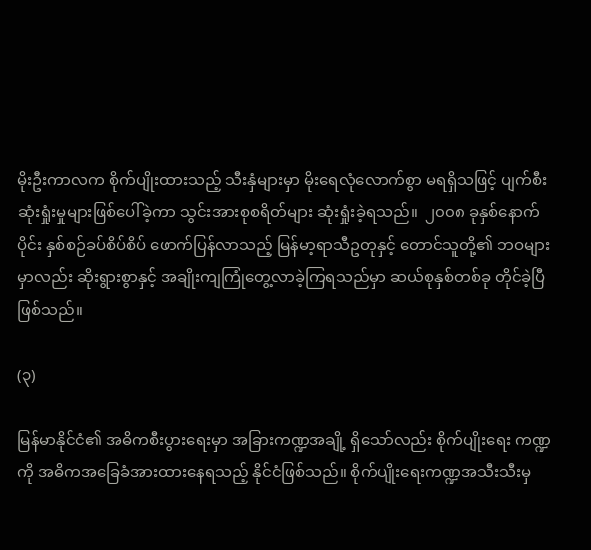မိုးဦးကာလက စိုက်ပျိုးထားသည့် သီးနှံများမှာ မိုးရေလုံလောက်စွာ မရရှိသဖြင့် ပျက်စီးဆုံးရှုံးမှုများဖြစ်ပေါ်ခဲ့ကာ သွင်းအားစုစရိတ်များ ဆုံးရှုံးခဲ့ရသည်။  ၂၀၀၈ ခုနှစ်နောက်ပိုင်း နှစ်စဉ်ခပ်စိပ်စိပ် ဖောက်ပြန်လာသည့် မြန်မာ့ရာသီဥတုနှင့် တောင်သူတို့၏ ဘဝများမှာလည်း ဆိုးရွားစွာနှင့် အချိုးကျကြုံတွေ့လာခဲ့ကြရသည်မှာ ဆယ်စုနှစ်တစ်ခု တိုင်ခဲ့ပြီဖြစ်သည်။

(၃)

မြန်မာနိုင်ငံ၏ အဓိကစီးပွားရေးမှာ အခြားကဏ္ဍအချို့ ရှိသော်လည်း စိုက်ပျိုးရေး ကဏ္ဍကို အဓိကအခြေခံအားထားနေရသည့် နိုင်ငံဖြစ်သည်။ စိုက်ပျိုးရေးကဏ္ဍအသီးသီးမှ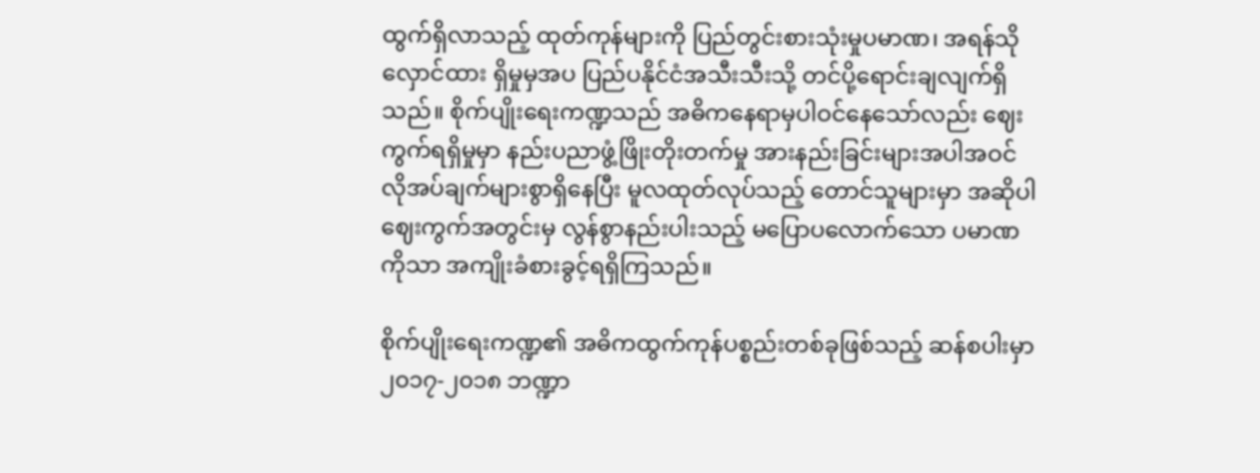ထွက်ရှိလာသည့် ထုတ်ကုန်များကို ပြည်တွင်းစားသုံးမှုပမာဏ၊ အရန်သိုလှောင်ထား ရှိမှုမှအပ ပြည်ပနိုင်ငံအသီးသီးသို့ တင်ပို့ရောင်းချလျက်ရှိသည်။ စိုက်ပျိုးရေးကဏ္ဍသည် အဓိကနေရာမှပါဝင်နေသော်လည်း ဈေးကွက်ရရှိမှုမှာ နည်းပညာဖွံ့ဖြိုးတိုးတက်မှု အားနည်းခြင်းများအပါအဝင် လိုအပ်ချက်များစွာရှိနေပြီး မူလထုတ်လုပ်သည့် တောင်သူများမှာ အဆိုပါဈေးကွက်အတွင်းမှ လွန်စွာနည်းပါးသည့် မပြောပလောက်သော ပမာဏကိုသာ အကျိုးခံစားခွင့်ရရှိကြသည်။

စိုက်ပျိုးရေးကဏ္ဍ၏ အဓိကထွက်ကုန်ပစ္စည်းတစ်ခုဖြစ်သည့် ဆန်စပါးမှာ ၂၀၁၇-၂၀၁၈ ဘဏ္ဍာ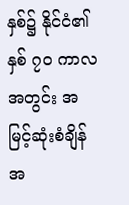နှစ်၌ နိုင်ငံ၏ နှစ် ၇၀ ကာလအတွင်း အမြင့်ဆုံးစံချိန်အ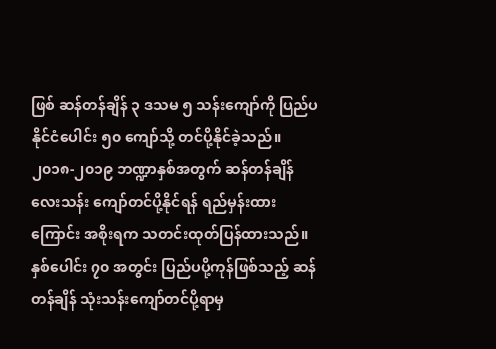ဖြစ် ဆန်တန်ချိန် ၃ ဒသမ ၅ သန်းကျော်ကို ပြည်ပနိုင်ငံပေါင်း ၅၀ ကျော်သို့ တင်ပို့နိုင်ခဲ့သည်။ ၂၀၁၈-၂၀၁၉ ဘဏ္ဍာနှစ်အတွက် ဆန်တန်ချိန်လေးသန်း ကျော်တင်ပို့နိုင်ရန် ရည်မှန်းထားကြောင်း အစိုးရက သတင်းထုတ်ပြန်ထားသည်။ နှစ်ပေါင်း ၇၀ အတွင်း ပြည်ပပို့ကုန်ဖြစ်သည့် ဆန်တန်ချိန် သုံးသန်းကျော်တင်ပို့ရာမှ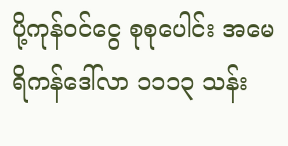ပို့ကုန်ဝင်ငွေ စုစုပေါင်း အမေရိကန်ဒေါ်လာ ၁၁၁၃ သန်း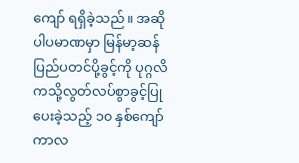ကျော် ရရှိခဲ့သည်။ အဆိုပါပမာဏမှာ မြန်မာ့ဆန်ပြည်ပတင်ပို့ခွင့်ကို ပုဂ္ဂလိကသို့လွတ်လပ်စွာခွင့်ပြုပေးခဲ့သည့် ၁၀ နှစ်ကျော်ကာလ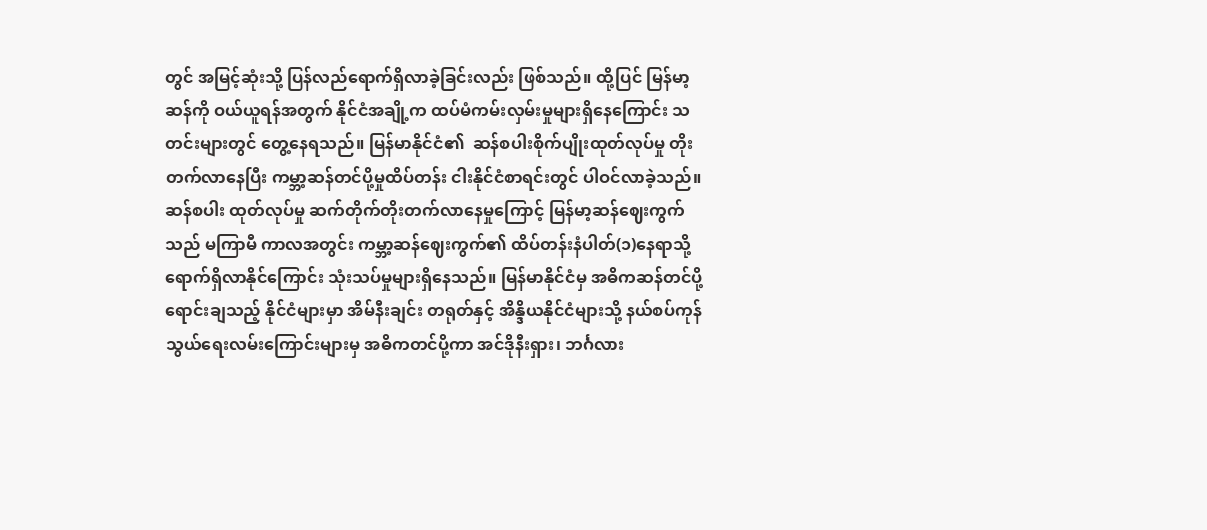တွင် အမြင့်ဆုံးသို့ ပြန်လည်ရောက်ရှိလာခဲ့ခြင်းလည်း ဖြစ်သည်။ ထို့ပြင် မြန်မာ့ဆန်ကို ဝယ်ယူရန်အတွက် နိုင်ငံအချို့က ထပ်မံကမ်းလှမ်းမှုများရှိနေကြောင်း သတင်းများတွင် တွေ့နေရသည်။ မြန်မာနိုင်ငံ၏  ဆန်စပါးစိုက်ပျိုးထုတ်လုပ်မှု တိုးတက်လာနေပြီး ကမ္ဘာ့ဆန်တင်ပို့မှုထိပ်တန်း ငါးနိုင်ငံစာရင်းတွင် ပါဝင်လာခဲ့သည်။ ဆန်စပါး ထုတ်လုပ်မှု ဆက်တိုက်တိုးတက်လာနေမှုကြောင့် မြန်မာ့ဆန်ဈေးကွက်သည် မကြာမီ ကာလအတွင်း ကမ္ဘာ့ဆန်ဈေးကွက်၏ ထိပ်တန်းနံပါတ်(၁)နေရာသို့ ရောက်ရှိလာနိုင်ကြောင်း သုံးသပ်မှုများရှိနေသည်။ မြန်မာနိုင်ငံမှ အဓိကဆန်တင်ပို့ရောင်းချသည့် နိုင်ငံများမှာ အိမ်နီးချင်း တရုတ်နှင့် အိန္ဒိယနိုင်ငံများသို့ နယ်စပ်ကုန်သွယ်ရေးလမ်းကြောင်းများမှ အဓိကတင်ပို့ကာ အင်ဒိုနီးရှား၊ ဘင်္ဂလား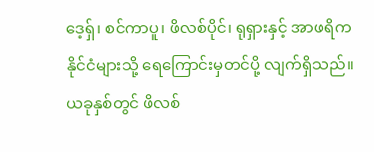ဒေ့ရ်ှ၊ စင်ကာပူ၊ ဖိလစ်ပိုင်၊ ရုရှားနှင့် အာဖရိကနိုင်ငံများသို့ ရေကြောင်းမှတင်ပို့ လျက်ရှိသည်။ ယခုနှစ်တွင် ဖိလစ်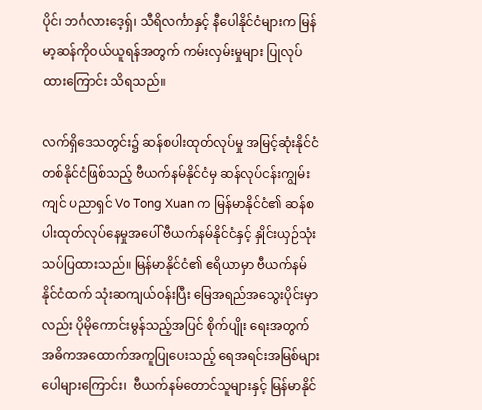ပိုင်၊ ဘင်္ဂလားဒေ့ရှ်၊ သီရိလင်္ကာနှင့် နီပေါနိုင်ငံများက မြန်မာ့ဆန်ကိုဝယ်ယူရန်အတွက် ကမ်းလှမ်းမှုများ ပြုလုပ်ထားကြောင်း သိရသည်။

လက်ရှိဒေသတွင်း၌ ဆန်စပါးထုတ်လုပ်မှု အမြင့်ဆုံးနိုင်ငံတစ်နိုင်ငံဖြစ်သည့် ဗီယက်နမ်နိုင်ငံမှ ဆန်လုပ်ငန်းကျွမ်းကျင် ပညာရှင် Vo Tong Xuan က မြန်မာနိုင်ငံ၏ ဆန်စပါးထုတ်လုပ်နေမှုအပေါ် ဗီယက်နမ်နိုင်ငံနှင့် နှိုင်းယှဉ်သုံးသပ်ပြထားသည်။ မြန်မာနိုင်ငံ၏ ဧရိယာမှာ ဗီယက်နမ်နိုင်ငံထက် သုံးဆကျယ်ဝန်းပြီး မြေအရည်အသွေးပိုင်းမှာလည်း ပိုမိုကောင်းမွန်သည့်အပြင် စိုက်ပျိုး ရေးအတွက် အဓိကအထောက်အကူပြုပေးသည့် ရေအရင်းအမြစ်များပေါများကြောင်း၊  ဗီယက်နမ်တောင်သူများနှင့် မြန်မာနိုင်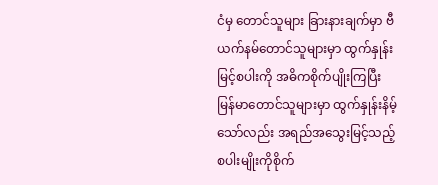ငံမှ တောင်သူများ ခြားနားချက်မှာ ဗီယက်နမ်တောင်သူများမှာ ထွက်နှုန်းမြင့်စပါးကို အဓိကစိုက်ပျိုးကြပြီး မြန်မာတောင်သူများမှာ ထွက်နှုန်းနိမ့်သော်လည်း အရည်အသွေးမြင့်သည့် စပါးမျိုးကိုစိုက်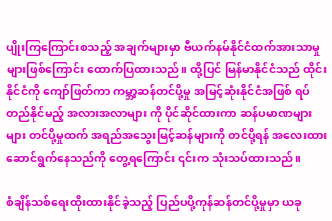ပျိုးကြကြောင်းစသည့် အချက်များမှာ ဗီယက်နမ်နိုင်ငံထက်အားသာမှုများဖြစ်ကြောင်း ထောက်ပြထားသည်။ ထို့ပြင် မြန်မာနိုင်ငံသည် ထိုင်းနိုင်ငံကို ကျော်ဖြတ်ကာ ကမ္ဘာ့ဆန်တင်ပို့မှု အမြင့်ဆုံးနိုင်ငံအဖြစ် ရပ်တည်နိုင်မည့် အလားအလာများ ကို ပိုင်ဆိုင်ထားကာ ဆန်ပမာဏများများ တင်ပို့မှုထက် အရည်အသွေးမြင့်ဆန်များကို တင်ပို့ရန် အလေးထားဆောင်ရွက်နေသည်ကို တွေ့ရကြောင်း ၎င်းက သုံးသပ်ထားသည်။

စံချိန်သစ်ရေးထိုးထားနိုင်ခဲ့သည့် ပြည်ပပို့ကုန်ဆန်တင်ပို့မှုမှာ ယခု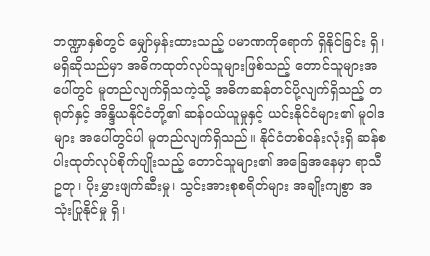ဘဏ္ဍာနှစ်တွင် မျှော်မှန်းထားသည့် ပမာဏကိုရောက် ရှိနိုင်ခြင်း ရှိ၊ မရှိဆိုသည်မှာ အဓိကထုတ်လုပ်သူများဖြစ်သည့် တောင်သူများအပေါ်တွင် မူတည်လျက်ရှိသကဲ့သို့ အဓိကဆန်တင်ပို့လျက်ရှိသည့် တရုတ်နှင့် အိန္ဒိယနိုင်ငံတို့၏ ဆန်ဝယ်ယူမှုနှင့် ယင်းနိုင်ငံများ၏ မူဝါဒများ အပေါ်တွင်ပါ မူတည်လျက်ရှိသည်။ နိုင်ငံတစ်ဝန်းလုံးရှိ ဆန်စပါးထုတ်လုပ်စိုက်ပျိုးသည့် တောင်သူများ၏ အခြေအနေမှာ ရာသီဥတု၊ ပိုးမွှားဖျက်ဆီးမှု၊ သွင်းအားစုစရိတ်များ အချိုးကျစွာ အသုံးပြုနိုင်မှု ရှိ၊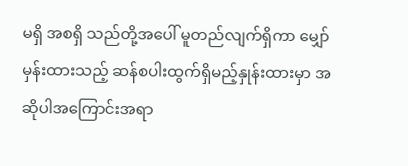မရှိ အစရှိ သည်တို့အပေါ် မူတည်လျက်ရှိကာ မျှော်မှန်းထားသည့် ဆန်စပါးထွက်ရှိမည့်နှုန်းထားမှာ အဆိုပါအကြောင်းအရာ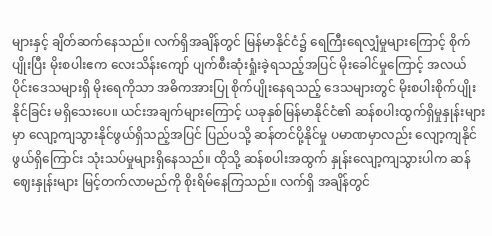များနှင့် ချိတ်ဆက်နေသည်။ လက်ရှိအချိန်တွင် မြန်မာနိုင်ငံ၌ ရေကြီးရေလျှံမှုများကြောင့် စိုက်ပျိုးပြီး မိုးစပါးဧက လေးသိန်းကျော် ပျက်စီးဆုံးရှုံးခဲ့ရသည့်အပြင် မိုးခေါင်မှုကြောင့် အလယ်ပိုင်းဒေသများရှိ မိုးရေကိုသာ အဓိကအားပြု စိုက်ပျိုးနေရသည့် ဒေသများတွင် မိုးစပါးစိုက်ပျိုးနိုင်ခြင်း မရှိသေးပေ။ ယင်းအချက်များကြောင့် ယခုနှစ်မြန်မာနိုင်ငံ၏ ဆန်စပါးထွက်ရှိမှုနှုန်းများမှာ လျော့ကျသွားနိုင်ဖွယ်ရှိသည့်အပြင် ပြည်ပသို့ ဆန်တင်ပို့နိုင်မှု ပမာဏမှာလည်း လျော့ကျနိုင်ဖွယ်ရှိကြောင်း သုံးသပ်မှုများရှိနေသည်။ ထိုသို့ ဆန်စပါးအထွက် နှုန်းလျော့ကျသွားပါက ဆန်ဈေးနှုန်းများ မြင့်တက်လာမည်ကို စိုးရိမ်နေကြသည်။ လက်ရှိ အချိန်တွင်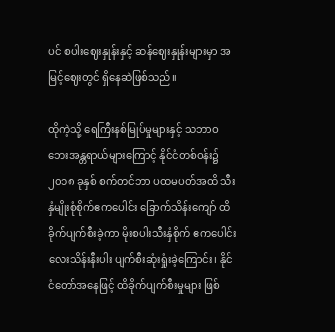ပင် စပါးဈေးနှုန်းနှင့် ဆန်ဈေးနှုန်းများမှာ အမြင့်ဈေးတွင် ရှိနေဆဲဖြစ်သည်။

ထိုကဲ့သို့ ရေကြီးနစ်မြုပ်မှုများနှင့် သဘာဝဘေးအန္တရာယ်များကြောင့် နိုင်ငံတစ်ဝန်း၌  ၂၀၁၈ ခုနှစ် စက်တင်ဘာ ပထမပတ်အထိ သီးနှံမျိုးစုံစိုက်ဧကပေါင်း ခြောက်သိန်းကျော် ထိခိုက်ပျက်စီးခဲ့ကာ မိုးစပါးသီးနှံစိုက် ဧကပေါင်း လေးသိန်းနီးပါး ပျက်စီးဆုံးရှုံးခဲ့ကြောင်း၊ နိုင်ငံတော်အနေဖြင့် ထိခိုက်ပျက်စီးမှုများ ဖြစ်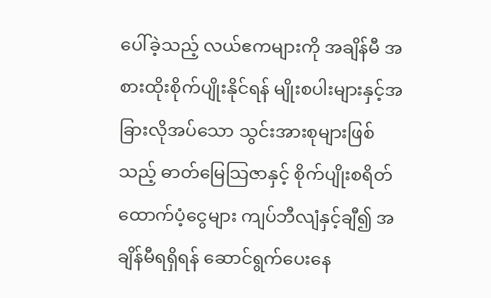ပေါ်ခဲ့သည့် လယ်ဧကများကို အချိန်မီ အစားထိုးစိုက်ပျိုးနိုင်ရန် မျိုးစပါးများနှင့်အခြားလိုအပ်သော သွင်းအားစုများဖြစ်သည့် ဓာတ်မြေသြဇာနှင့် စိုက်ပျိုးစရိတ်ထောက်ပံ့ငွေများ ကျပ်ဘီလျံနှင့်ချီ၍ အချိန်မီရရှိရန် ဆောင်ရွက်ပေးနေ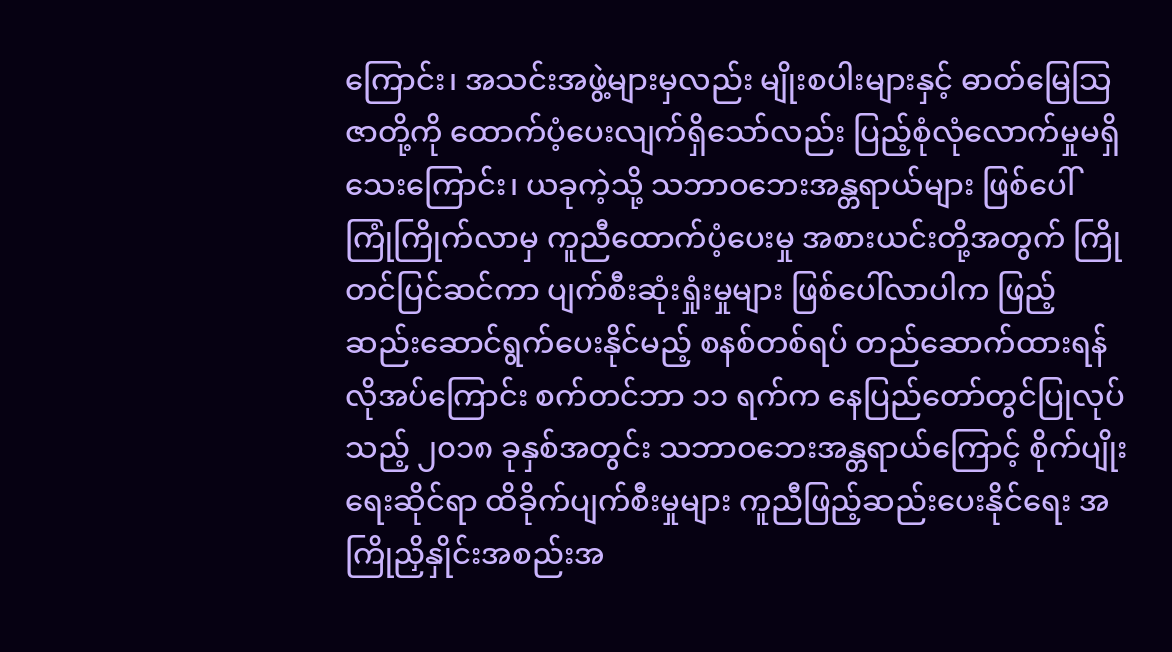ကြောင်း၊ အသင်းအဖွဲ့များမှလည်း မျိုးစပါးများနှင့် ဓာတ်မြေသြဇာတို့ကို ထောက်ပံ့ပေးလျက်ရှိသော်လည်း ပြည့်စုံလုံလောက်မှုမရှိသေးကြောင်း၊ ယခုကဲ့သို့ သဘာဝဘေးအန္တရာယ်များ ဖြစ်ပေါ်ကြုံကြိုက်လာမှ ကူညီထောက်ပံ့ပေးမှု အစားယင်းတို့အတွက် ကြိုတင်ပြင်ဆင်ကာ ပျက်စီးဆုံးရှုံးမှုများ ဖြစ်ပေါ်လာပါက ဖြည့်ဆည်းဆောင်ရွက်ပေးနိုင်မည့် စနစ်တစ်ရပ် တည်ဆောက်ထားရန်လိုအပ်ကြောင်း စက်တင်ဘာ ၁၁ ရက်က နေပြည်တော်တွင်ပြုလုပ်သည့် ၂၀၁၈ ခုနှစ်အတွင်း သဘာဝဘေးအန္တရာယ်ကြောင့် စိုက်ပျိုးရေးဆိုင်ရာ ထိခိုက်ပျက်စီးမှုများ ကူညီဖြည့်ဆည်းပေးနိုင်ရေး အကြိုညှိနှိုင်းအစည်းအ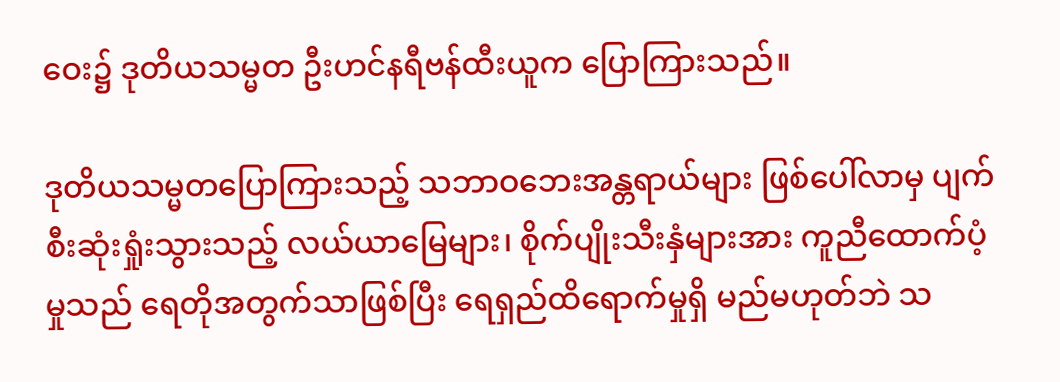ဝေး၌ ဒုတိယသမ္မတ ဦးဟင်နရီဗန်ထီးယူက ပြောကြားသည်။

ဒုတိယသမ္မတပြောကြားသည့် သဘာဝဘေးအန္တရာယ်များ ဖြစ်ပေါ်လာမှ ပျက်စီးဆုံးရှုံးသွားသည့် လယ်ယာမြေများ၊ စိုက်ပျိုးသီးနှံများအား ကူညီထောက်ပံ့မှုသည် ရေတိုအတွက်သာဖြစ်ပြီး ရေရှည်ထိရောက်မှုရှိ မည်မဟုတ်ဘဲ သ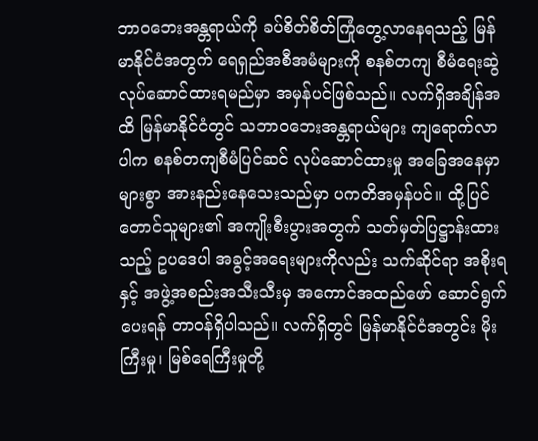ဘာဝဘေးအန္တရာယ်ကို ခပ်စိတ်စိတ်ကြုံတွေ့လာနေရသည့် မြန်မာနိုင်ငံအတွက် ရေရှည်အစီအမံများကို စနစ်တကျ စီမံရေးဆွဲလုပ်ဆောင်ထားရမည်မှာ အမှန်ပင်ဖြစ်သည်။ လက်ရှိအချိန်အထိ မြန်မာနိုင်ငံတွင် သဘာဝဘေးအန္တရာယ်များ ကျရောက်လာပါက စနစ်တကျစီမံပြင်ဆင် လုပ်ဆောင်ထားမှု အခြေအနေမှာများစွာ အားနည်းနေသေးသည်မှာ ပကတိအမှန်ပင်။ ထို့ပြင် တောင်သူများ၏ အကျိုးစီးပွားအတွက် သတ်မှတ်ပြဋ္ဌာန်းထားသည့် ဥပဒေပါ အခွင့်အရေးများကိုလည်း သက်ဆိုင်ရာ အစိုးရနှင့် အဖွဲ့အစည်းအသီးသီးမှ အကောင်အထည်ဖော် ဆောင်ရွက်ပေးရန် တာဝန်ရှိပါသည်။ လက်ရှိတွင် မြန်မာနိုင်ငံအတွင်း မိုးကြီးမှု၊ မြစ်ရေကြီးမှုတို့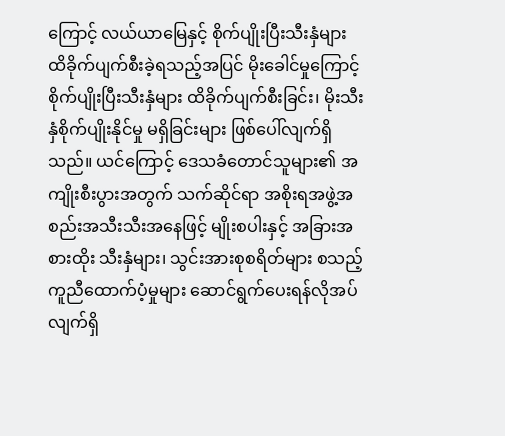ကြောင့် လယ်ယာမြေနှင့် စိုက်ပျိုးပြီးသီးနှံများ ထိခိုက်ပျက်စီးခဲ့ရသည့်အပြင် မိုးခေါင်မှုကြောင့် စိုက်ပျိုးပြီးသီးနှံများ ထိခိုက်ပျက်စီးခြင်း၊ မိုးသီးနှံစိုက်ပျိုးနိုင်မှု မရှိခြင်းများ ဖြစ်ပေါ်လျက်ရှိသည်။ ယင်ကြောင့် ဒေသခံတောင်သူများ၏ အကျိုးစီးပွားအတွက် သက်ဆိုင်ရာ အစိုးရအဖွဲ့အစည်းအသီးသီးအနေဖြင့် မျိုးစပါးနှင့် အခြားအစားထိုး သီးနှံများ၊ သွင်းအားစုစရိတ်များ စသည့်ကူညီထောက်ပံ့မှုများ ဆောင်ရွက်ပေးရန်လိုအပ်လျက်ရှိ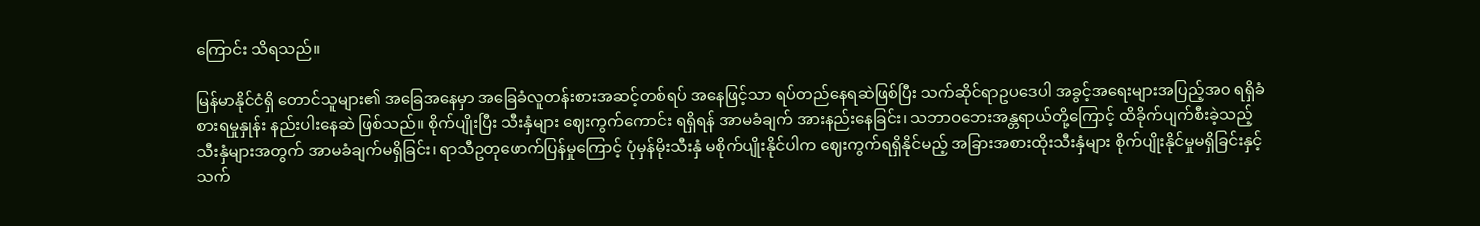ကြောင်း သိရသည်။

မြန်မာနိုင်ငံရှိ တောင်သူများ၏ အခြေအနေမှာ အခြေခံလူတန်းစားအဆင့်တစ်ရပ် အနေဖြင့်သာ ရပ်တည်နေရဆဲဖြစ်ပြီး သက်ဆိုင်ရာဥပဒေပါ အခွင့်အရေးများအပြည့်အ၀ ရရှိခံစားရမှုနှုန်း နည်းပါးနေဆဲ ဖြစ်သည်။ စိုက်ပျိုးပြီး သီးနှံများ ဈေးကွက်ကောင်း ရရှိရန် အာမခံချက် အားနည်းနေခြင်း၊ သဘာဝဘေးအန္တရာယ်တို့ကြောင့် ထိခိုက်ပျက်စီးခဲ့သည့် သီးနှံများအတွက် အာမခံချက်မရှိခြင်း၊ ရာသီဥတုဖောက်ပြန်မှုကြောင့် ပုံမှန်မိုးသီးနှံ မစိုက်ပျိုးနိုင်ပါက ဈေးကွက်ရရှိနိုင်မည့် အခြားအစားထိုးသီးနှံများ စိုက်ပျိုးနိုင်မှုမရှိခြင်းနှင့် သက်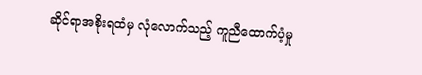ဆိုင်ရာအစိုးရထံမှ လုံလောက်သည့် ကူညီထောက်ပံ့မှု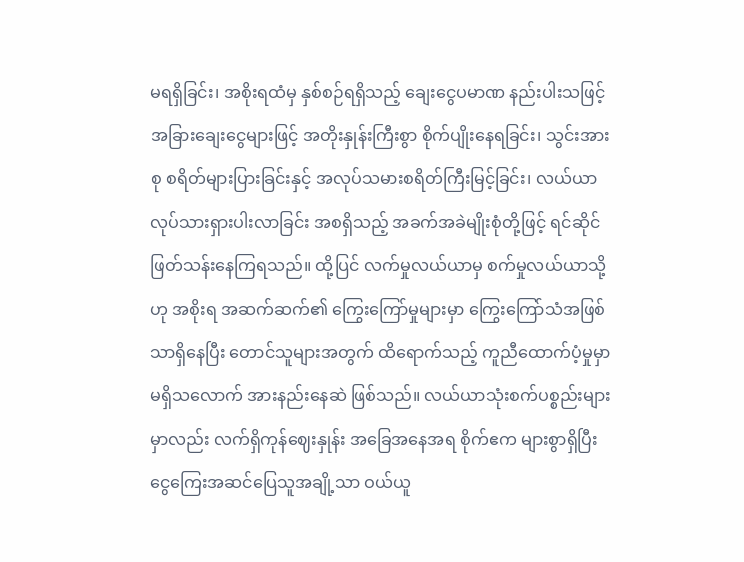မရရှိခြင်း၊ အစိုးရထံမှ နှစ်စဉ်ရရှိသည့် ချေးငွေပမာဏ နည်းပါးသဖြင့် အခြားချေးငွေများဖြင့် အတိုးနှုန်းကြီးစွာ စိုက်ပျိုးနေရခြင်း၊ သွင်းအားစု စရိတ်များပြားခြင်းနှင့် အလုပ်သမားစရိတ်ကြီးမြင့်ခြင်း၊ လယ်ယာလုပ်သားရှားပါးလာခြင်း အစရှိသည့် အခက်အခဲမျိုးစုံတို့ဖြင့် ရင်ဆိုင်ဖြတ်သန်းနေကြရသည်။ ထို့ပြင် လက်မှုလယ်ယာမှ စက်မှုလယ်ယာသို့ဟု အစိုးရ အဆက်ဆက်၏ ကြွေးကြော်မှုများမှာ ကြွေးကြော်သံအဖြစ်သာရှိနေပြီး တောင်သူများအတွက် ထိရောက်သည့် ကူညီထောက်ပံ့မှုမှာ မရှိသလောက် အားနည်းနေဆဲ ဖြစ်သည်။ လယ်ယာသုံးစက်ပစ္စည်းများမှာလည်း လက်ရှိကုန်ဈေးနှုန်း အခြေအနေအရ စိုက်ဧက များစွာရှိပြီး ငွေကြေးအဆင်ပြေသူအချို့သာ ဝယ်ယူ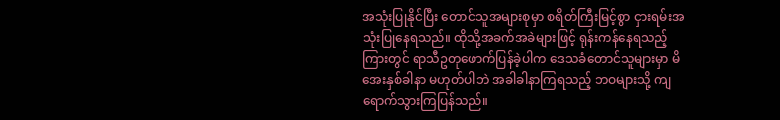အသုံးပြုနိုင်ပြီး တောင်သူအများစုမှာ စရိတ်ကြီးမြင့်စွာ ငှားရမ်းအသုံးပြုနေရသည်။ ထိုသို့အခက်အခဲများဖြင့် ရုန်းကန်နေရသည့်ကြားတွင် ရာသီဥတုဖောက်ပြန်ခဲ့ပါက ဒေသခံတောင်သူများမှာ မိအေးနှစ်ခါနာ မဟုတ်ပါဘဲ အခါခါနာကြရသည့် ဘဝများသို့ ကျရောက်သွားကြပြန်သည်။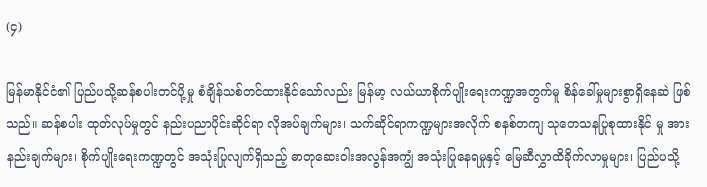(၄)

မြန်မာနိုင်ငံ၏ ပြည်ပသို့ဆန်စပါးတင်ပို့မှု စံချိန်သစ်တင်ထားနိုင်သော်လည်း မြန်မာ့ လယ်ယာစိုက်ပျိုးရေးကဏ္ဍအတွက်မူ စိန်ခေါ်မှုများစွာရှိနေဆဲ ဖြစ်သည်။ ဆန်စပါး ထုတ်လုပ်မှုတွင် နည်းပညာပိုင်းဆိုင်ရာ လိုအပ်ချက်များ၊ သက်ဆိုင်ရာကဏ္ဍများအလိုက် စနစ်တကျ သုတေသနပြုစုထားနိုင် မှု အားနည်းချက်များ၊ စိုက်ပျိုးရေးကဏ္ဍတွင် အသုံးပြုလျက်ရှိသည့် ဓာတုဆေးဝါးအလွန်အကျွံ အသုံးပြုနေရမှုနှင့် မြေဆီလွှာထိခိုက်လာမှုများ၊ ပြည်ပသို့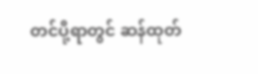တင်ပို့ရာတွင် ဆန်ထုတ်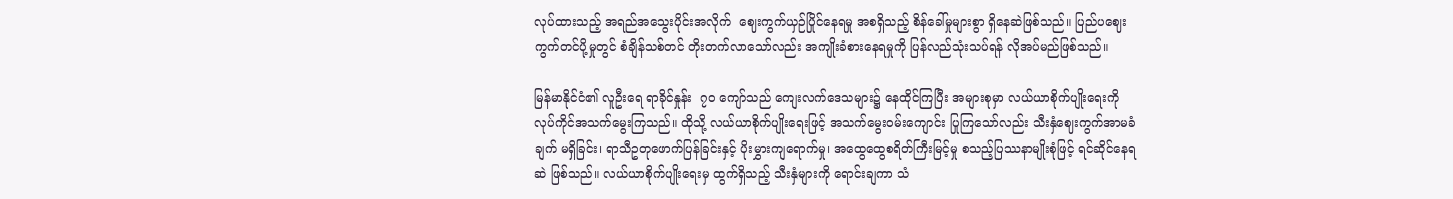လုပ်ထားသည့် အရည်အသွေးပိုင်းအလိုက်  ဈေးကွက်ယှဉ်ပြိုင်နေရမှု အစရှိသည့် စိန်ခေါ်မှုများစွာ ရှိနေဆဲဖြစ်သည်။ ပြည်ပဈေး ကွက်တင်ပို့မှုတွင် စံချိန်သစ်တင် တိုးတက်လာသော်လည်း အကျိုးခံစားနေရမှုကို ပြန်လည်သုံးသပ်ရန် လိုအပ်မည်ဖြစ်သည်။

မြန်မာနိုင်ငံ၏ လူဦးရေ ရာခိုင်နှုန်း  ၇၀ ကျော်သည် ကျေးလက်ဒေသများ၌ နေထိုင်ကြပြီး အများစုမှာ လယ်ယာစိုက်ပျိုးရေးကို လုပ်ကိုင်အသက်မွေးကြသည်။ ထိုသို့ လယ်ယာစိုက်ပျိုးရေးဖြင့် အသက်မွေးဝမ်းကျောင်း ပြုကြသော်လည်း သီးနှံဈေးကွက်အာမခံချက် မရှိခြင်း၊ ရာသီဥတုဖောက်ပြန်ခြင်းနှင့် ပိုးမွှားကျရောက်မှု၊ အထွေထွေစရိတ်ကြီးမြင့်မှု စသည့်ပြဿနာမျိုးစုံဖြင့် ရင်ဆိုင်နေရဆဲ ဖြစ်သည်။ လယ်ယာစိုက်ပျိုးရေးမှ ထွက်ရှိသည့် သီးနှံများကို ရောင်းချကာ သံ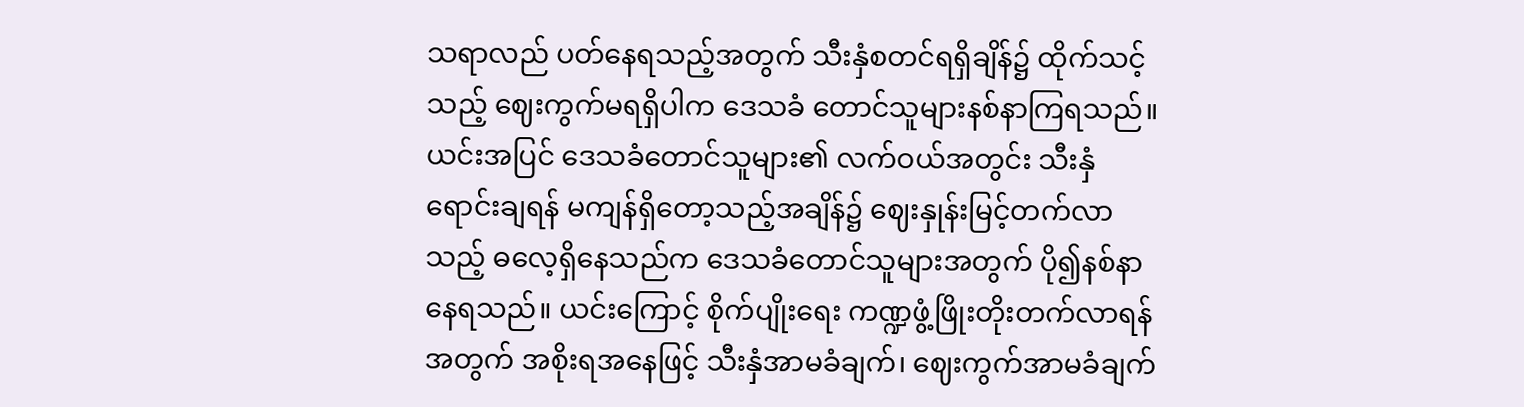သရာလည် ပတ်နေရသည့်အတွက် သီးနှံစတင်ရရှိချိန်၌ ထိုက်သင့်သည့် ဈေးကွက်မရရှိပါက ဒေသခံ တောင်သူများနစ်နာကြရသည်။ ယင်းအပြင် ဒေသခံတောင်သူများ၏ လက်ဝယ်အတွင်း သီးနှံရောင်းချရန် မကျန်ရှိတော့သည့်အချိန်၌ ဈေးနှုန်းမြင့်တက်လာသည့် ဓလေ့ရှိနေသည်က ဒေသခံတောင်သူများအတွက် ပို၍နစ်နာနေရသည်။ ယင်းကြောင့် စိုက်ပျိုးရေး ကဏ္ဍဖွံ့ဖြိုးတိုးတက်လာရန်အတွက် အစိုးရအနေဖြင့် သီးနှံအာမခံချက်၊ ဈေးကွက်အာမခံချက်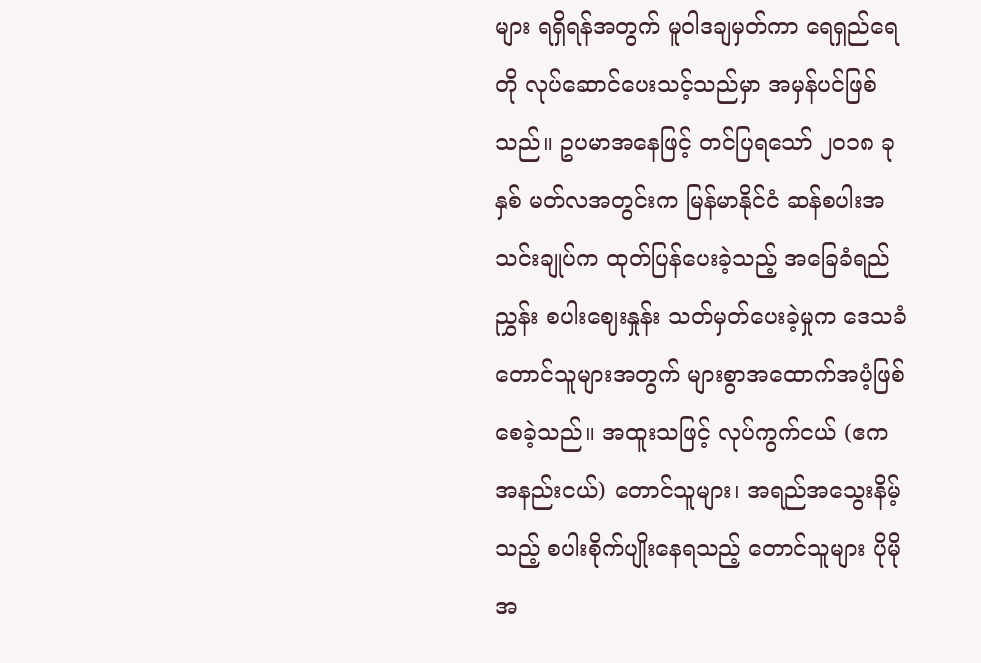များ ရရှိရန်အတွက် မူဝါဒချမှတ်ကာ ရေရှည်ရေတို လုပ်ဆောင်ပေးသင့်သည်မှာ အမှန်ပင်ဖြစ်သည်။ ဥပမာအနေဖြင့် တင်ပြရသော် ၂၀၁၈ ခုနှစ် မတ်လအတွင်းက မြန်မာနိုင်ငံ ဆန်စပါးအသင်းချုပ်က ထုတ်ပြန်ပေးခဲ့သည့် အခြေခံရည်ညွှန်း စပါးဈေးနှုန်း သတ်မှတ်ပေးခဲ့မှုက ဒေသခံတောင်သူများအတွက် များစွာအထောက်အပံ့ဖြစ်စေခဲ့သည်။ အထူးသဖြင့် လုပ်ကွက်ငယ် (ဧက အနည်းငယ်) တောင်သူများ၊ အရည်အသွေးနိမ့်သည့် စပါးစိုက်ပျိုးနေရသည့် တောင်သူများ ပိုမိုအ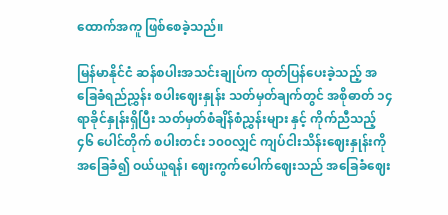ထောက်အကူ ဖြစ်စေခဲ့သည်။

မြန်မာနိုင်ငံ ဆန်စပါးအသင်းချုပ်က ထုတ်ပြန်ပေးခဲ့သည့် အခြေခံရည်ညွှန်း စပါးဈေးနှုန်း သတ်မှတ်ချက်တွင် အစိုဓာတ် ၁၄ ရာခိုင်နှုန်းရှိပြီး သတ်မှတ်စံချိန်စံညွှန်းများ နှင့် ကိုက်ညီသည့် ၄၆ ပေါင်တိုက် စပါးတင်း ၁၀၀လျှင် ကျပ်ငါးသိန်းဈေးနှုန်းကို အခြေခံ၍ ဝယ်ယူရန်၊ ဈေးကွက်ပေါက်ဈေးသည် အခြေခံဈေး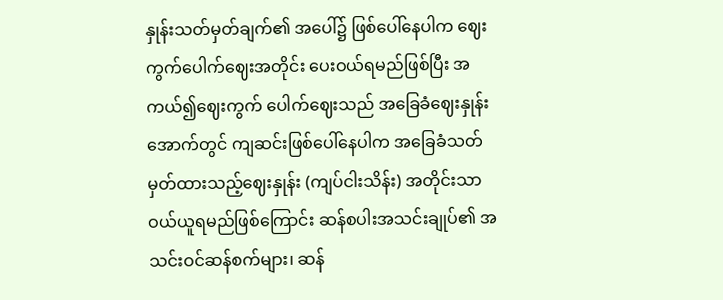နှုန်းသတ်မှတ်ချက်၏ အပေါ်၌ ဖြစ်ပေါ်နေပါက ဈေးကွက်ပေါက်ဈေးအတိုင်း ပေးဝယ်ရမည်ဖြစ်ပြီး အကယ်၍ဈေးကွက် ပေါက်ဈေးသည် အခြေခံဈေးနှုန်းအောက်တွင် ကျဆင်းဖြစ်ပေါ်နေပါက အခြေခံသတ်မှတ်ထားသည့်ဈေးနှုန်း (ကျပ်ငါးသိန်း) အတိုင်းသာ ဝယ်ယူရမည်ဖြစ်ကြောင်း ဆန်စပါးအသင်းချုပ်၏ အသင်းဝင်ဆန်စက်များ၊ ဆန်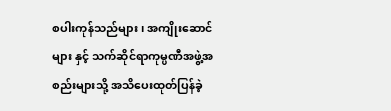စပါးကုန်သည်များ၊ အကျိုးဆောင်များ နှင့် သက်ဆိုင်ရာကုမ္ပဏီအဖွဲ့အစည်းများသို့ အသိပေးထုတ်ပြန်ခဲ့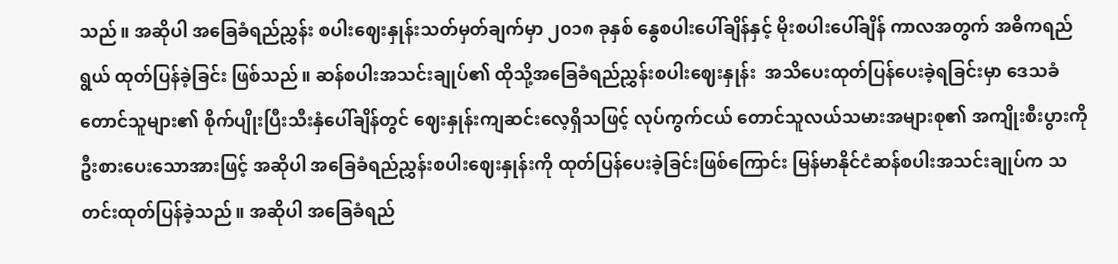သည်။ အဆိုပါ အခြေခံရည်ညွှန်း စပါးဈေးနှုန်းသတ်မှတ်ချက်မှာ ၂၀၁၈ ခုနှစ် နွေစပါးပေါ်ချိန်နှင့် မိုးစပါးပေါ်ချိန် ကာလအတွက် အဓိကရည်ရွယ် ထုတ်ပြန်ခဲ့ခြင်း ဖြစ်သည်။ ဆန်စပါးအသင်းချုပ်၏ ထိုသို့အခြေခံရည်ညွှန်းစပါးဈေးနှုန်း  အသိပေးထုတ်ပြန်ပေးခဲ့ရခြင်းမှာ ဒေသခံတောင်သူများ၏ စိုက်ပျိုးပြီးသီးနှံပေါ်ချိန်တွင် ဈေးနှုန်းကျဆင်းလေ့ရှိသဖြင့် လုပ်ကွက်ငယ် တောင်သူလယ်သမားအများစု၏ အကျိုးစီးပွားကို ဦးစားပေးသောအားဖြင့် အဆိုပါ အခြေခံရည်ညွှန်းစပါးဈေးနှုန်းကို ထုတ်ပြန်ပေးခဲ့ခြင်းဖြစ်ကြောင်း မြန်မာနိုင်ငံဆန်စပါးအသင်းချုပ်က သတင်းထုတ်ပြန်ခဲ့သည်။ အဆိုပါ အခြေခံရည်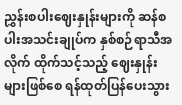ညွှန်းစပါးဈေးနှုန်းများကို ဆန်စပါးအသင်းချုပ်က နှစ်စဉ်ရာသီအလိုက် ထိုက်သင့်သည့် ဈေးနှုန်းများဖြစ်စေ ရန်ထုတ်ပြန်ပေးသွား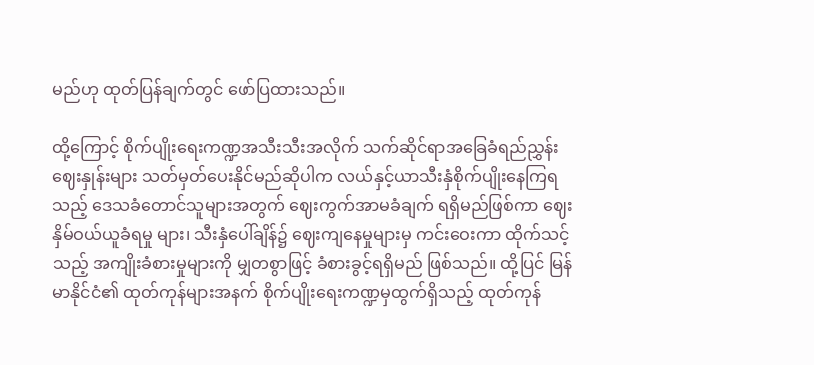မည်ဟု ထုတ်ပြန်ချက်တွင် ဖော်ပြထားသည်။

ထို့ကြောင့် စိုက်ပျိုးရေးကဏ္ဍအသီးသီးအလိုက် သက်ဆိုင်ရာအခြေခံရည်ညွှန်းဈေးနှုန်းများ သတ်မှတ်ပေးနိုင်မည်ဆိုပါက လယ်နှင့်ယာသီးနှံစိုက်ပျိုးနေကြရသည့် ဒေသခံတောင်သူများအတွက် ဈေးကွက်အာမခံချက် ရရှိမည်ဖြစ်ကာ ဈေးနှိမ်ဝယ်ယူခံရမှု များ၊ သီးနှံပေါ်ချိန်၌ ဈေးကျနေမှုများမှ ကင်းဝေးကာ ထိုက်သင့်သည့် အကျိုးခံစားမှုများကို မျှတစွာဖြင့် ခံစားခွင့်ရရှိမည် ဖြစ်သည်။ ထို့ပြင် မြန်မာနိုင်ငံ၏ ထုတ်ကုန်များအနက် စိုက်ပျိုးရေးကဏ္ဍမှထွက်ရှိသည့် ထုတ်ကုန်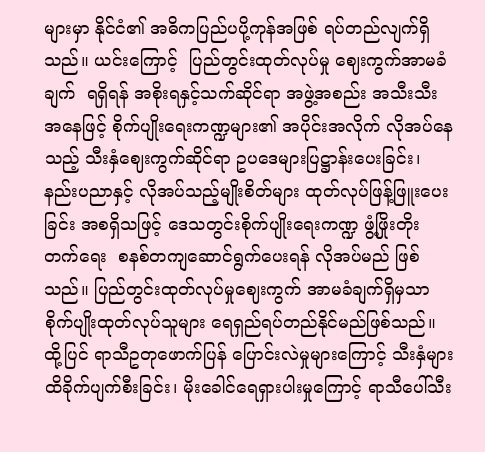များမှာ နိုင်ငံ၏ အဓိကပြည်ပပို့ကုန်အဖြစ် ရပ်တည်လျက်ရှိသည်။ ယင်းကြောင့်  ပြည်တွင်းထုတ်လုပ်မှု ဈေးကွက်အာမခံချက်  ရရှိရန် အစိုးရနှင့်သက်ဆိုင်ရာ အဖွဲ့အစည်း အသီးသီးအနေဖြင့် စိုက်ပျိုးရေးကဏ္ဍများ၏ အပိုင်းအလိုက် လိုအပ်နေသည့် သီးနှံဈေးကွက်ဆိုင်ရာ ဥပဒေများပြဋ္ဌာန်းပေးခြင်း၊ နည်းပညာနှင့် လိုအပ်သည့်မျိုးစိတ်များ ထုတ်လုပ်ဖြန့်ဖြူးပေးခြင်း အစရှိသဖြင့် ဒေသတွင်းစိုက်ပျိုးရေးကဏ္ဍ ဖွံ့ဖြိုးတိုးတက်ရေး  စနစ်တကျဆောင်ရွက်ပေးရန် လိုအပ်မည် ဖြစ်သည်။ ပြည်တွင်းထုတ်လုပ်မှုဈေးကွက် အာမခံချက်ရှိမှသာ စိုက်ပျိုးထုတ်လုပ်သူများ ရေရှည်ရပ်တည်နိုင်မည်ဖြစ်သည်။ ထို့ပြင် ရာသီဥတုဖောက်ပြန် ပြောင်းလဲမှုများကြောင့် သီးနှံများထိခိုက်ပျက်စီးခြင်း၊ မိုးခေါင်ရေရှားပါးမှုကြောင့် ရာသီပေါ်သီး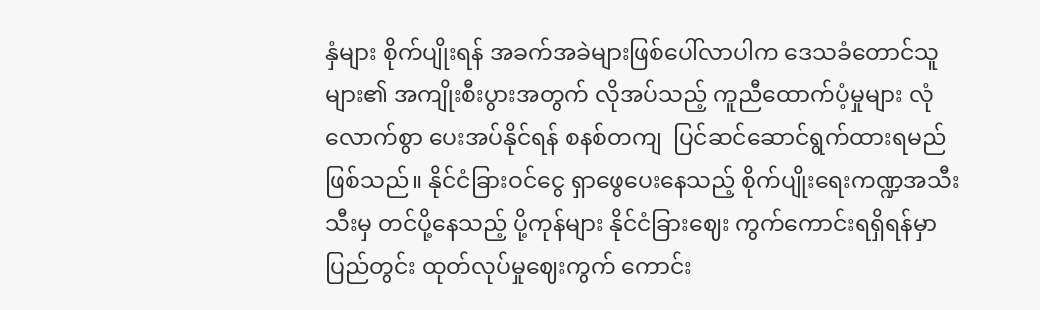နှံများ စိုက်ပျိုးရန် အခက်အခဲများဖြစ်ပေါ်လာပါက ဒေသခံတောင်သူများ၏ အကျိုးစီးပွားအတွက် လိုအပ်သည့် ကူညီထောက်ပံ့မှုများ လုံလောက်စွာ ပေးအပ်နိုင်ရန် စနစ်တကျ  ပြင်ဆင်ဆောင်ရွက်ထားရမည် ဖြစ်သည်။ နိုင်ငံခြားဝင်ငွေ ရှာဖွေပေးနေသည့် စိုက်ပျိုးရေးကဏ္ဍအသီးသီးမှ တင်ပို့နေသည့် ပို့ကုန်များ နိုင်ငံခြားဈေး ကွက်ကောင်းရရှိရန်မှာ ပြည်တွင်း ထုတ်လုပ်မှုဈေးကွက် ကောင်း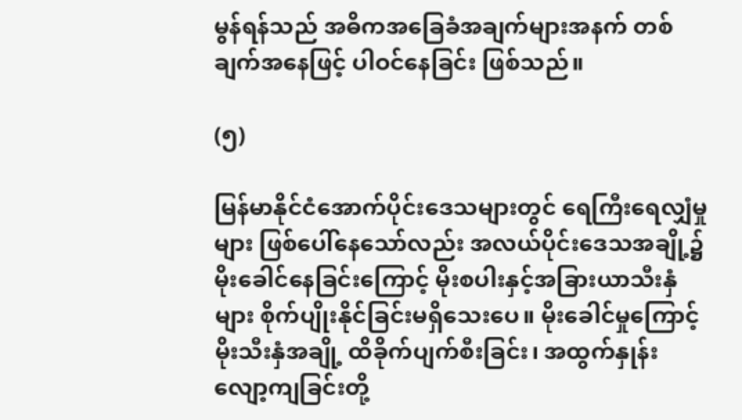မွန်ရန်သည် အဓိကအခြေခံအချက်များအနက် တစ်ချက်အနေဖြင့် ပါဝင်နေခြင်း ဖြစ်သည်။

(၅)

မြန်မာနိုင်ငံအောက်ပိုင်းဒေသများတွင် ရေကြီးရေလျှံမှုများ ဖြစ်ပေါ်နေသော်လည်း အလယ်ပိုင်းဒေသအချို့၌ မိုးခေါင်နေခြင်းကြောင့် မိုးစပါးနှင့်အခြားယာသီးနှံများ စိုက်ပျိုးနိုင်ခြင်းမရှိသေးပေ။ မိုးခေါင်မှုကြောင့် မိုးသီးနှံအချို့ ထိခိုက်ပျက်စီးခြင်း၊ အထွက်နှုန်း လျော့ကျခြင်းတို့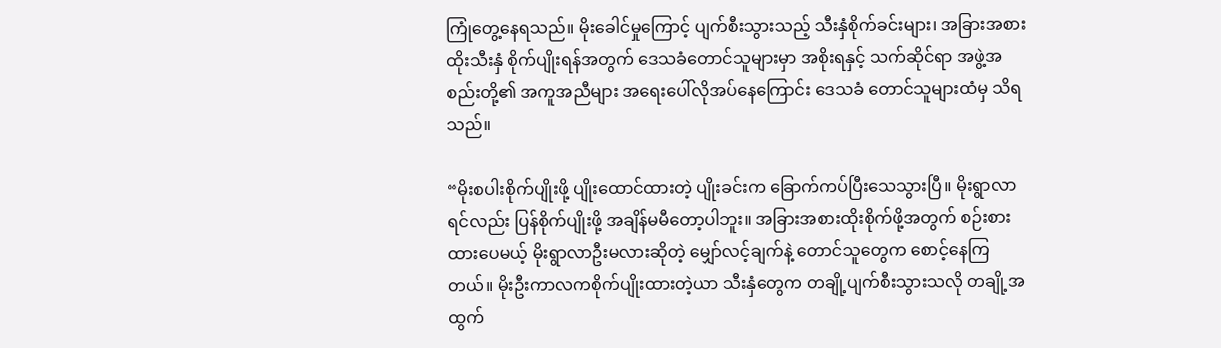ကြုံတွေ့နေရသည်။ မိုးခေါင်မှုကြောင့် ပျက်စီးသွားသည့် သီးနှံစိုက်ခင်းများ၊ အခြားအစားထိုးသီးနှံ စိုက်ပျိုးရန်အတွက် ဒေသခံတောင်သူများမှာ အစိုးရနှင့် သက်ဆိုင်ရာ အဖွဲ့အစည်းတို့၏ အကူအညီများ အရေးပေါ်လိုအပ်နေကြောင်း ဒေသခံ တောင်သူများထံမှ သိရသည်။

“မိုးစပါးစိုက်ပျိုးဖို့ ပျိုးထောင်ထားတဲ့ ပျိုးခင်းက ခြောက်ကပ်ပြီးသေသွားပြီ။ မိုးရွာလာရင်လည်း ပြန်စိုက်ပျိုးဖို့ အချိန်မမီတော့ပါဘူး။ အခြားအစားထိုးစိုက်ဖို့အတွက် စဉ်းစားထားပေမယ့် မိုးရွာလာဦးမလားဆိုတဲ့ မျှော်လင့်ချက်နဲ့ တောင်သူတွေက စောင့်နေကြတယ်။ မိုးဦးကာလကစိုက်ပျိုးထားတဲ့ယာ သီးနှံတွေက တချို့ပျက်စီးသွားသလို တချို့အထွက်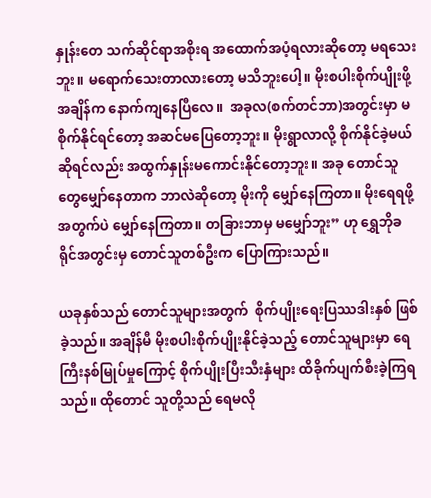နှုန်းတေ သက်ဆိုင်ရာအစိုးရ အထောက်အပံ့ရလားဆိုတော့ မရသေးဘူး။ မရောက်သေးတာလားတော့ မသိဘူးပေါ့။ မိုးစပါးစိုက်ပျိုးဖို့အချိန်က နောက်ကျနေပြီလေ။  အခုလ(စက်တင်ဘာ)အတွင်းမှာ မစိုက်နိုင်ရင်တော့ အဆင်မပြေတော့ဘူး။ မိုးရွာလာလို့ စိုက်နိုင်ခဲ့မယ်ဆိုရင်လည်း အထွက်နှုန်းမကောင်းနိုင်တော့ဘူး။ အခု တောင်သူတွေမျှော်နေတာက ဘာလဲဆိုတော့ မိုးကို မျှော်နေကြတာ။ မိုးရေရဖို့ အတွက်ပဲ မျှော်နေကြတာ။ တခြားဘာမှ မမျှော်ဘူး” ဟု ရွှေဘိုခရိုင်အတွင်းမှ တောင်သူတစ်ဦးက ပြောကြားသည်။

ယခုနှစ်သည် တောင်သူများအတွက်  စိုက်ပျိုးရေးပြဿဒါးနှစ် ဖြစ်ခဲ့သည်။ အချိန်မီ မိုးစပါးစိုက်ပျိုးနိုင်ခဲ့သည့် တောင်သူများမှာ ရေကြီးနစ်မြုပ်မှုကြောင့် စိုက်ပျိုးပြီးသီးနှံများ ထိခိုက်ပျက်စီးခဲ့ကြရသည်။ ထိုတောင် သူတို့သည် ရေမလို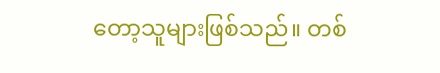တော့သူများဖြစ်သည်။ တစ်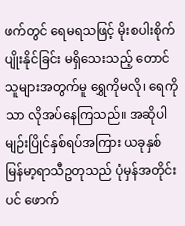ဖက်တွင် ရေမရသဖြင့် မိုးစပါးစိုက်ပျိုးနိုင်ခြင်း မရှိသေးသည့် တောင်သူများအတွက်မူ ရွှေကိုမလို၊ ရေကိုသာ လိုအပ်နေကြသည်။ အဆိုပါ မျဉ်းပြိုင်နှစ်ရပ်အကြား ယခုနှစ် မြန်မာ့ရာသီဥတုသည် ပုံမှန်အတိုင်းပင် ဖောက်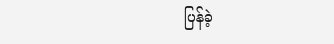ပြန်ခဲ့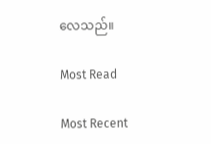လေသည်။

Most Read

Most Recent